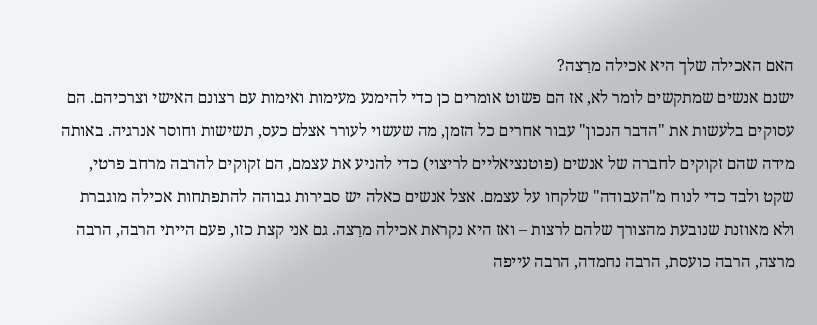האם האכילה שלך היא אכילה מרַצה?
ישנם אנשים שמתקשים לומר לא, אז הם פשוט אומרים כן כדי להימנע מעימות ואימות עם רצונם האישי וצרכיהם. הם עסוקים בלעשות את "הדבר הנכון" עבור אחרים כל הזמן, מה שעשוי לעורר אצלם כעס, תשישות וחוסר אנרגיה. באותה מידה שהם זקוקים לחברה של אנשים (פוטנציאליים לריצוי) כדי להניע את עצמם, הם זקוקים להרבה מרחב פרטי, שקט ולבד כדי לנוח מ"העבודה" שלקחו על עצמם. אצל אנשים כאלה יש סבירות גבוהה להתפתחות אכילה מוגברת ולא מאוזנת שנובעת מהצורך שלהם לרצות – ואז היא נקראת אכילה מרַצה. גם אני קצת כזו, פעם הייתי הרבה, הרבה מרצה, הרבה כועסת, הרבה נחמדה, הרבה עייפה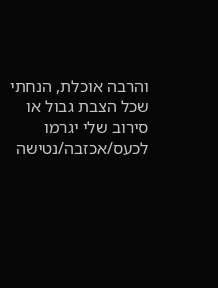והרבה אוכלת, הנחתי שכל הצבת גבול או סירוב שלי יגרמו לכעס/אכזבה/נטישה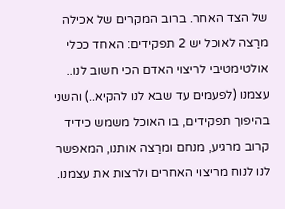של הצד האחר. ברוב המקרים של אכילה מרַצה לאוכל יש 2 תפקידים: האחד ככלי אולטימטיבי לריצוי האדם הכי חשוב לנו.. עצמנו (לפעמים עד שבא לנו להקיא..) והשני בהיפוך תפקידים, בו האוכל משמש כידיד קרוב מרגיע, מנחם ומרַצה אותנו, המאפשר לנו לנוח מריצוי האחרים ולרצות את עצמנו.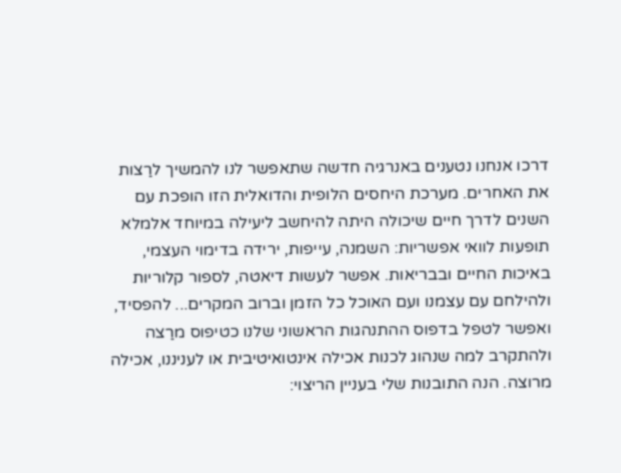דרכו אנחנו נטענים באנרגיה חדשה שתאפשר לנו להמשיך לרַצות את האחרים. מערכת היחסים הלופית והדואלית הזו הופכת עם השנים לדרך חיים שיכולה היתה להיחשב ליעילה במיוחד אלמלא תופעות לוואי אפשריות: השמנה, עייפות, ירידה בדימוי העצמי, באיכות החיים ובבריאות. אפשר לעשות דיאטה, לספור קלוריות ולהילחם עם עצמנו ועם האוכל כל הזמן וברוב המקרים... להפסיד, ואפשר לטפל בדפוס ההתנהגות הראשוני שלנו כטיפוס מרַצה ולהתקרב למה שנהוג לכנות אכילה אינטואיטיבית או לעניננו, אכילה מרוצה. הנה התובנות שלי בעניין הריצוי: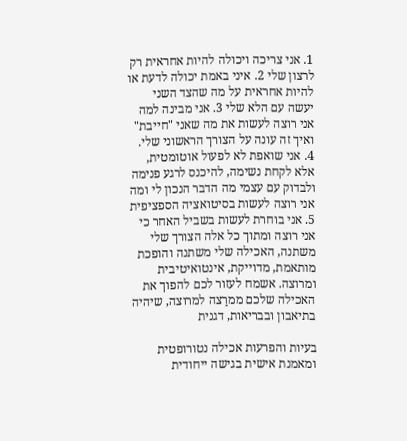1. אני צריכה ויכולה להיות אחראית רק לרצון שלי 2. איני באמת יכולה לדעת או להיות אחראית על מה שהצד השני יעשה עם הלא שלי 3. אני מבינה למה אני רוצה לעשות את מה שאני "חייבת" ואיך זה עונה על הצורך הראשוני שלי. 4. אני שואפת לא לפעול אוטומטית, אלא לקחת נשימה, להיכנס לרגע פנימה ולבדוק עם עצמי מה הדבר הנכון לי ומה אני רוצה לעשות בסיטואציה הספציפית 5. אני בוחרת לעשות בשביל האחר כי אני רוצה ומתוך כל אלה הצורך שלי משתנה, האכילה שלי משתנה והופכת מותאמת, מדוייקת, אינטואיטיבית ומרוצה. אשמח לעזור לכם להפוך את האכילה שלכם ממרַצה למרוצה, שיהיה בתיאבון ובבריאות, דגנית

בעיות והפרעות אכילה נטורופטית ומאמנת אישית בגישה ייחודית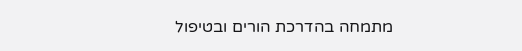מתמחה בהדרכת הורים ובטיפול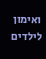ואימון לילדים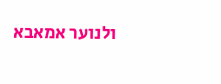ולנוער אמאבא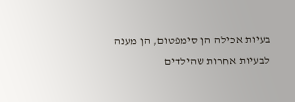בעיות אכילה הן סימפטום, הן מענה לבעיות אחרות שהילדים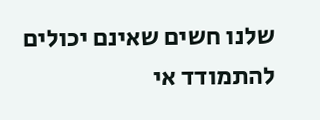שלנו חשים שאינם יכולים להתמודד אי